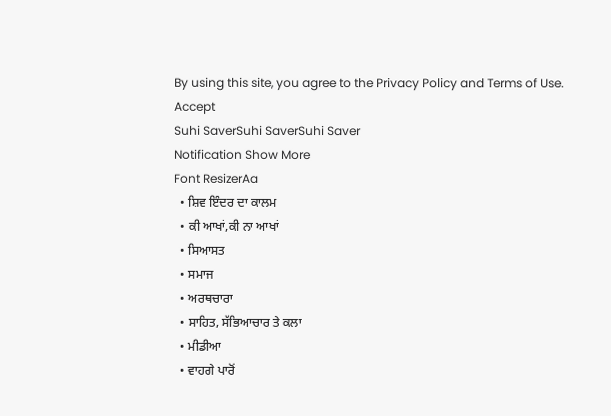By using this site, you agree to the Privacy Policy and Terms of Use.
Accept
Suhi SaverSuhi SaverSuhi Saver
Notification Show More
Font ResizerAa
  • ਸ਼ਿਵ ਇੰਦਰ ਦਾ ਕਾਲਮ
  • ਕੀ ਆਖਾਂ,ਕੀ ਨਾ ਆਖਾਂ
  • ਸਿਆਸਤ
  • ਸਮਾਜ
  • ਅਰਥਚਾਰਾ
  • ਸਾਹਿਤ, ਸੱਭਿਆਚਾਰ ਤੇ ਕਲਾ
  • ਮੀਡੀਆ
  • ਵਾਹਗੇ ਪਾਰੋਂ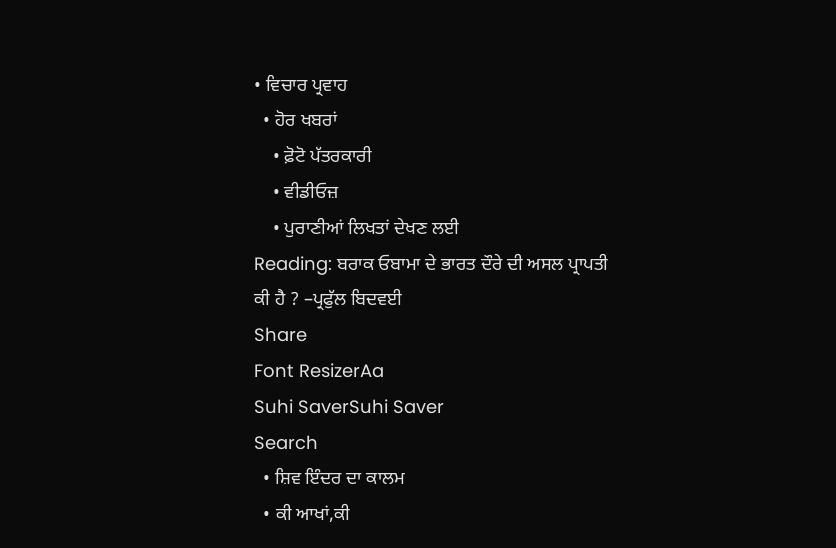• ਵਿਚਾਰ ਪ੍ਰਵਾਹ
  • ਹੋਰ ਖਬਰਾਂ
    • ਫ਼ੋਟੋ ਪੱਤਰਕਾਰੀ
    • ਵੀਡੀਓਜ਼
    • ਪੁਰਾਣੀਆਂ ਲਿਖਤਾਂ ਦੇਖਣ ਲਈ
Reading: ਬਰਾਕ ਓਬਾਮਾ ਦੇ ਭਾਰਤ ਦੌਰੇ ਦੀ ਅਸਲ ਪ੍ਰਾਪਤੀ ਕੀ ਹੈ ? –ਪ੍ਰਫੁੱਲ ਬਿਦਵਈ
Share
Font ResizerAa
Suhi SaverSuhi Saver
Search
  • ਸ਼ਿਵ ਇੰਦਰ ਦਾ ਕਾਲਮ
  • ਕੀ ਆਖਾਂ,ਕੀ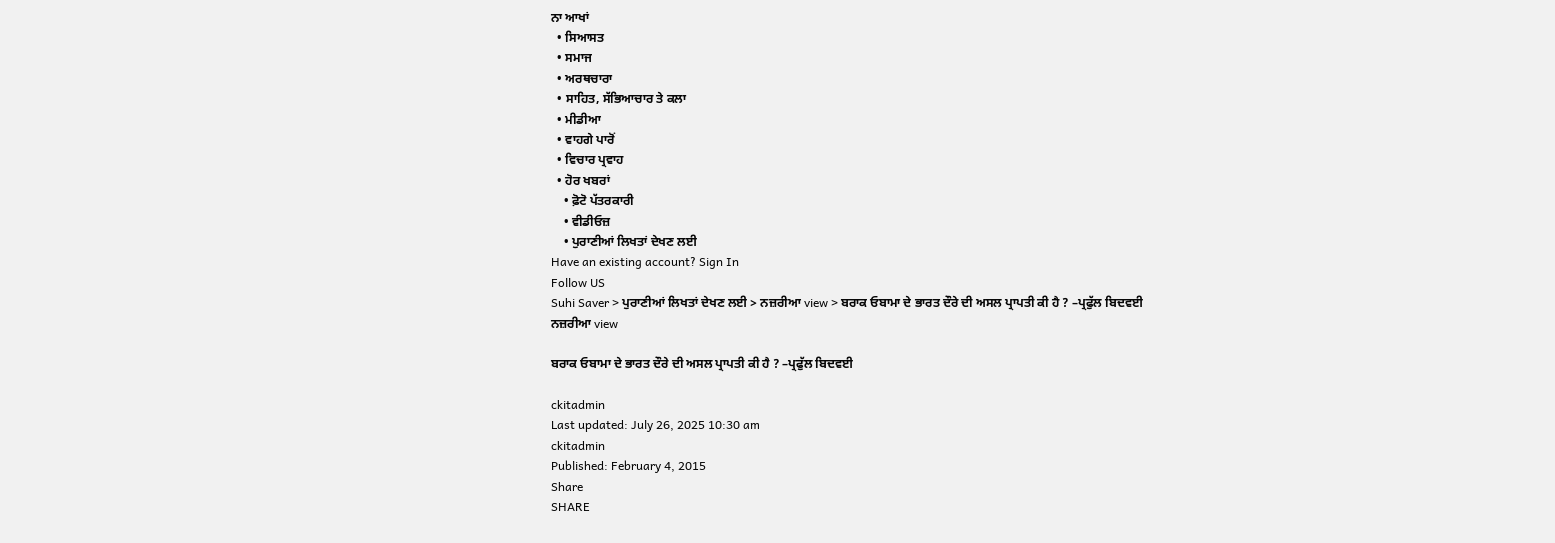ਨਾ ਆਖਾਂ
  • ਸਿਆਸਤ
  • ਸਮਾਜ
  • ਅਰਥਚਾਰਾ
  • ਸਾਹਿਤ, ਸੱਭਿਆਚਾਰ ਤੇ ਕਲਾ
  • ਮੀਡੀਆ
  • ਵਾਹਗੇ ਪਾਰੋਂ
  • ਵਿਚਾਰ ਪ੍ਰਵਾਹ
  • ਹੋਰ ਖਬਰਾਂ
    • ਫ਼ੋਟੋ ਪੱਤਰਕਾਰੀ
    • ਵੀਡੀਓਜ਼
    • ਪੁਰਾਣੀਆਂ ਲਿਖਤਾਂ ਦੇਖਣ ਲਈ
Have an existing account? Sign In
Follow US
Suhi Saver > ਪੁਰਾਣੀਆਂ ਲਿਖਤਾਂ ਦੇਖਣ ਲਈ > ਨਜ਼ਰੀਆ view > ਬਰਾਕ ਓਬਾਮਾ ਦੇ ਭਾਰਤ ਦੌਰੇ ਦੀ ਅਸਲ ਪ੍ਰਾਪਤੀ ਕੀ ਹੈ ? –ਪ੍ਰਫੁੱਲ ਬਿਦਵਈ
ਨਜ਼ਰੀਆ view

ਬਰਾਕ ਓਬਾਮਾ ਦੇ ਭਾਰਤ ਦੌਰੇ ਦੀ ਅਸਲ ਪ੍ਰਾਪਤੀ ਕੀ ਹੈ ? –ਪ੍ਰਫੁੱਲ ਬਿਦਵਈ

ckitadmin
Last updated: July 26, 2025 10:30 am
ckitadmin
Published: February 4, 2015
Share
SHARE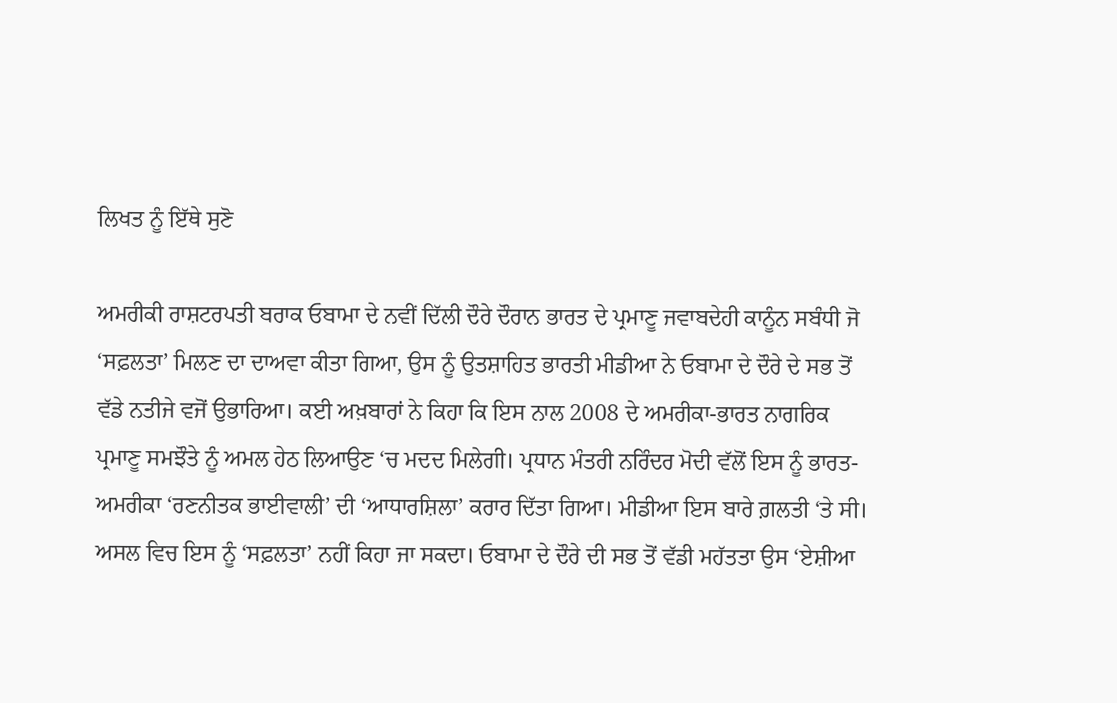ਲਿਖਤ ਨੂੰ ਇੱਥੇ ਸੁਣੋ

ਅਮਰੀਕੀ ਰਾਸ਼ਟਰਪਤੀ ਬਰਾਕ ਓਬਾਮਾ ਦੇ ਨਵੀਂ ਦਿੱਲੀ ਦੌਰੇ ਦੌਰਾਨ ਭਾਰਤ ਦੇ ਪ੍ਰਮਾਣੂ ਜਵਾਬਦੇਹੀ ਕਾਨੂੰਨ ਸਬੰਧੀ ਜੋ ‘ਸਫ਼ਲਤਾ’ ਮਿਲਣ ਦਾ ਦਾਅਵਾ ਕੀਤਾ ਗਿਆ, ਉਸ ਨੂੰ ਉਤਸ਼ਾਹਿਤ ਭਾਰਤੀ ਮੀਡੀਆ ਨੇ ਓਬਾਮਾ ਦੇ ਦੌਰੇ ਦੇ ਸਭ ਤੋਂ ਵੱਡੇ ਨਤੀਜੇ ਵਜੋਂ ਉਭਾਰਿਆ। ਕਈ ਅਖ਼ਬਾਰਾਂ ਨੇ ਕਿਹਾ ਕਿ ਇਸ ਨਾਲ 2008 ਦੇ ਅਮਰੀਕਾ-ਭਾਰਤ ਨਾਗਰਿਕ ਪ੍ਰਮਾਣੂ ਸਮਝੌਤੇ ਨੂੰ ਅਮਲ ਹੇਠ ਲਿਆਉਣ ‘ਚ ਮਦਦ ਮਿਲੇਗੀ। ਪ੍ਰਧਾਨ ਮੰਤਰੀ ਨਰਿੰਦਰ ਮੋਦੀ ਵੱਲੋਂ ਇਸ ਨੂੰ ਭਾਰਤ-ਅਮਰੀਕਾ ‘ਰਣਨੀਤਕ ਭਾਈਵਾਲੀ’ ਦੀ ‘ਆਧਾਰਸ਼ਿਲਾ’ ਕਰਾਰ ਦਿੱਤਾ ਗਿਆ। ਮੀਡੀਆ ਇਸ ਬਾਰੇ ਗ਼ਲਤੀ ‘ਤੇ ਸੀ। ਅਸਲ ਵਿਚ ਇਸ ਨੂੰ ‘ਸਫ਼ਲਤਾ’ ਨਹੀਂ ਕਿਹਾ ਜਾ ਸਕਦਾ। ਓਬਾਮਾ ਦੇ ਦੌਰੇ ਦੀ ਸਭ ਤੋਂ ਵੱਡੀ ਮਹੱਤਤਾ ਉਸ ‘ਏਸ਼ੀਆ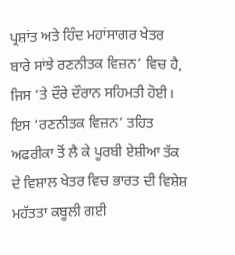ਪ੍ਰਸ਼ਾਂਤ ਅਤੇ ਹਿੰਦ ਮਹਾਂਸਾਗਰ ਖੇਤਰ ਬਾਰੇ ਸਾਂਝੇ ਰਣਨੀਤਕ ਵਿਜ਼ਨ’ ਵਿਚ ਹੈ, ਜਿਸ ‘ਤੇ ਦੌਰੇ ਦੌਰਾਨ ਸਹਿਮਤੀ ਹੋਈ। ਇਸ ‘ਰਣਨੀਤਕ ਵਿਜ਼ਨ’ ਤਹਿਤ ਅਫਰੀਕਾ ਤੋਂ ਲੈ ਕੇ ਪੂਰਬੀ ਏਸ਼ੀਆ ਤੱਕ ਦੇ ਵਿਸ਼ਾਲ ਖੇਤਰ ਵਿਚ ਭਾਰਤ ਦੀ ਵਿਸ਼ੇਸ਼ ਮਹੱਤਤਾ ਕਬੂਲੀ ਗਈ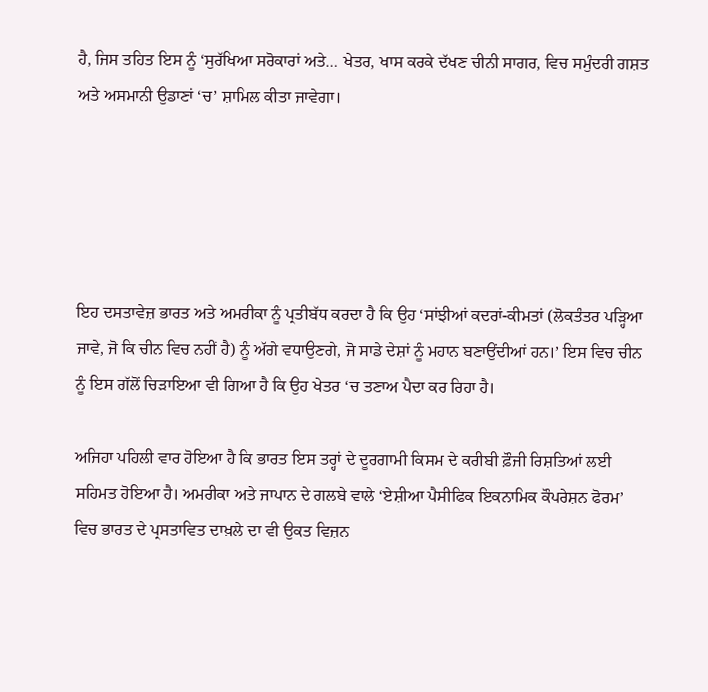ਹੈ, ਜਿਸ ਤਹਿਤ ਇਸ ਨੂੰ ‘ਸੁਰੱਖਿਆ ਸਰੋਕਾਰਾਂ ਅਤੇ… ਖੇਤਰ, ਖਾਸ ਕਰਕੇ ਦੱਖਣ ਚੀਨੀ ਸਾਗਰ, ਵਿਚ ਸਮੁੰਦਰੀ ਗਸ਼ਤ ਅਤੇ ਅਸਮਾਨੀ ਉਡਾਣਾਂ ‘ਚ’ ਸ਼ਾਮਿਲ ਕੀਤਾ ਜਾਵੇਗਾ।





ਇਹ ਦਸਤਾਵੇਜ਼ ਭਾਰਤ ਅਤੇ ਅਮਰੀਕਾ ਨੂੰ ਪ੍ਰਤੀਬੱਧ ਕਰਦਾ ਹੈ ਕਿ ਉਹ ‘ਸਾਂਝੀਆਂ ਕਦਰਾਂ-ਕੀਮਤਾਂ (ਲੋਕਤੰਤਰ ਪੜ੍ਹਿਆ ਜਾਵੇ, ਜੋ ਕਿ ਚੀਨ ਵਿਚ ਨਹੀਂ ਹੈ) ਨੂੰ ਅੱਗੇ ਵਧਾਉਣਗੇ, ਜੋ ਸਾਡੇ ਦੇਸ਼ਾਂ ਨੂੰ ਮਹਾਨ ਬਣਾਉਂਦੀਆਂ ਹਨ।’ ਇਸ ਵਿਚ ਚੀਨ ਨੂੰ ਇਸ ਗੱਲੋਂ ਚਿੜਾਇਆ ਵੀ ਗਿਆ ਹੈ ਕਿ ਉਹ ਖੇਤਰ ‘ਚ ਤਣਾਅ ਪੈਦਾ ਕਰ ਰਿਹਾ ਹੈ।

ਅਜਿਹਾ ਪਹਿਲੀ ਵਾਰ ਹੋਇਆ ਹੈ ਕਿ ਭਾਰਤ ਇਸ ਤਰ੍ਹਾਂ ਦੇ ਦੂਰਗਾਮੀ ਕਿਸਮ ਦੇ ਕਰੀਬੀ ਫ਼ੌਜੀ ਰਿਸ਼ਤਿਆਂ ਲਈ ਸਹਿਮਤ ਹੋਇਆ ਹੈ। ਅਮਰੀਕਾ ਅਤੇ ਜਾਪਾਨ ਦੇ ਗਲਬੇ ਵਾਲੇ ‘ਏਸ਼ੀਆ ਪੈਸੀਫਿਕ ਇਕਨਾਮਿਕ ਕੌਪਰੇਸ਼ਨ ਫੋਰਮ’ ਵਿਚ ਭਾਰਤ ਦੇ ਪ੍ਰਸਤਾਵਿਤ ਦਾਖ਼ਲੇ ਦਾ ਵੀ ਉਕਤ ਵਿਜ਼ਨ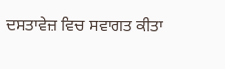ਦਸਤਾਵੇਜ਼ ਵਿਚ ਸਵਾਗਤ ਕੀਤਾ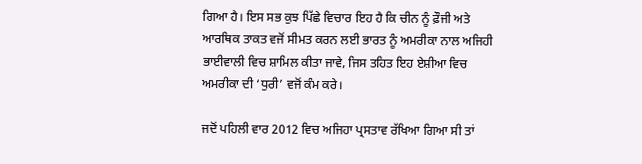ਗਿਆ ਹੈ। ਇਸ ਸਭ ਕੁਝ ਪਿੱਛੇ ਵਿਚਾਰ ਇਹ ਹੈ ਕਿ ਚੀਨ ਨੂੰ ਫ਼ੌਜੀ ਅਤੇ ਆਰਥਿਕ ਤਾਕਤ ਵਜੋਂ ਸੀਮਤ ਕਰਨ ਲਈ ਭਾਰਤ ਨੂੰ ਅਮਰੀਕਾ ਨਾਲ ਅਜਿਹੀ ਭਾਈਵਾਲੀ ਵਿਚ ਸ਼ਾਮਿਲ ਕੀਤਾ ਜਾਵੇ, ਜਿਸ ਤਹਿਤ ਇਹ ਏਸ਼ੀਆ ਵਿਚ ਅਮਰੀਕਾ ਦੀ ‘ਧੁਰੀ’ ਵਜੋਂ ਕੰਮ ਕਰੇ।

ਜਦੋਂ ਪਹਿਲੀ ਵਾਰ 2012 ਵਿਚ ਅਜਿਹਾ ਪ੍ਰਸਤਾਵ ਰੱਖਿਆ ਗਿਆ ਸੀ ਤਾਂ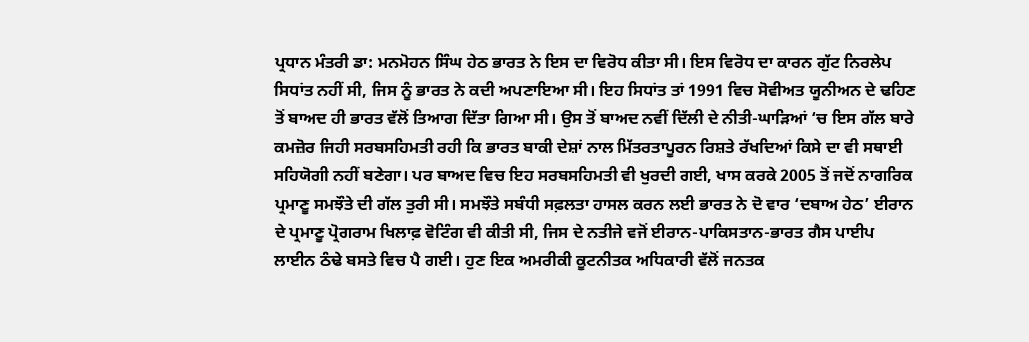ਪ੍ਰਧਾਨ ਮੰਤਰੀ ਡਾ: ਮਨਮੋਹਨ ਸਿੰਘ ਹੇਠ ਭਾਰਤ ਨੇ ਇਸ ਦਾ ਵਿਰੋਧ ਕੀਤਾ ਸੀ। ਇਸ ਵਿਰੋਧ ਦਾ ਕਾਰਨ ਗੁੱਟ ਨਿਰਲੇਪ ਸਿਧਾਂਤ ਨਹੀਂ ਸੀ, ਜਿਸ ਨੂੰ ਭਾਰਤ ਨੇ ਕਦੀ ਅਪਣਾਇਆ ਸੀ। ਇਹ ਸਿਧਾਂਤ ਤਾਂ 1991 ਵਿਚ ਸੋਵੀਅਤ ਯੂਨੀਅਨ ਦੇ ਢਹਿਣ ਤੋਂ ਬਾਅਦ ਹੀ ਭਾਰਤ ਵੱਲੋਂ ਤਿਆਗ ਦਿੱਤਾ ਗਿਆ ਸੀ। ਉਸ ਤੋਂ ਬਾਅਦ ਨਵੀਂ ਦਿੱਲੀ ਦੇ ਨੀਤੀ-ਘਾੜਿਆਂ ‘ਚ ਇਸ ਗੱਲ ਬਾਰੇ ਕਮਜ਼ੋਰ ਜਿਹੀ ਸਰਬਸਹਿਮਤੀ ਰਹੀ ਕਿ ਭਾਰਤ ਬਾਕੀ ਦੇਸ਼ਾਂ ਨਾਲ ਮਿੱਤਰਤਾਪੂਰਨ ਰਿਸ਼ਤੇ ਰੱਖਦਿਆਂ ਕਿਸੇ ਦਾ ਵੀ ਸਥਾਈ ਸਹਿਯੋਗੀ ਨਹੀਂ ਬਣੇਗਾ। ਪਰ ਬਾਅਦ ਵਿਚ ਇਹ ਸਰਬਸਹਿਮਤੀ ਵੀ ਖੁਰਦੀ ਗਈ, ਖਾਸ ਕਰਕੇ 2005 ਤੋਂ ਜਦੋਂ ਨਾਗਰਿਕ ਪ੍ਰਮਾਣੂ ਸਮਝੌਤੇ ਦੀ ਗੱਲ ਤੁਰੀ ਸੀ। ਸਮਝੌਤੇ ਸਬੰਧੀ ਸਫ਼ਲਤਾ ਹਾਸਲ ਕਰਨ ਲਈ ਭਾਰਤ ਨੇ ਦੋ ਵਾਰ ‘ਦਬਾਅ ਹੇਠ’ ਈਰਾਨ ਦੇ ਪ੍ਰਮਾਣੂ ਪ੍ਰੋਗਰਾਮ ਖਿਲਾਫ਼ ਵੋਟਿੰਗ ਵੀ ਕੀਤੀ ਸੀ, ਜਿਸ ਦੇ ਨਤੀਜੇ ਵਜੋਂ ਈਰਾਨ-ਪਾਕਿਸਤਾਨ-ਭਾਰਤ ਗੈਸ ਪਾਈਪ ਲਾਈਨ ਠੰਢੇ ਬਸਤੇ ਵਿਚ ਪੈ ਗਈ। ਹੁਣ ਇਕ ਅਮਰੀਕੀ ਕੂਟਨੀਤਕ ਅਧਿਕਾਰੀ ਵੱਲੋਂ ਜਨਤਕ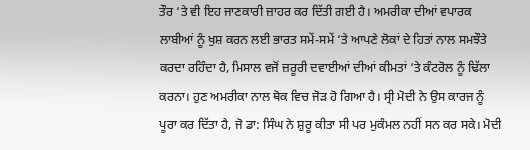ਤੌਰ ‘ਤੇ ਵੀ ਇਹ ਜਾਣਕਾਰੀ ਜ਼ਾਹਰ ਕਰ ਦਿੱਤੀ ਗਈ ਹੈ। ਅਮਰੀਕਾ ਦੀਆਂ ਵਪਾਰਕ ਲਾਬੀਆਂ ਨੂੰ ਖੁਸ਼ ਕਰਨ ਲਈ ਭਾਰਤ ਸਮੇਂ-ਸਮੇਂ ‘ਤੇ ਆਪਣੇ ਲੋਕਾਂ ਦੇ ਹਿਤਾਂ ਨਾਲ ਸਮਝੌਤੇ ਕਰਦਾ ਰਹਿੰਦਾ ਹੈ, ਮਿਸਾਲ ਵਜੋਂ ਜ਼ਰੂਰੀ ਦਵਾਈਆਂ ਦੀਆਂ ਕੀਮਤਾਂ ‘ਤੇ ਕੰਟਰੋਲ ਨੂੰ ਢਿੱਲਾ ਕਰਨਾ। ਹੁਣ ਅਮਰੀਕਾ ਨਾਲ ਥੋਕ ਵਿਚ ਜੋੜ ਹੋ ਗਿਆ ਹੈ। ਸ੍ਰੀ ਮੋਦੀ ਨੇ ਉਸ ਕਾਰਜ ਨੂੰ ਪੂਰਾ ਕਰ ਦਿੱਤਾ ਹੈ, ਜੋ ਡਾ: ਸਿੰਘ ਨੇ ਸ਼ੁਰੂ ਕੀਤਾ ਸੀ ਪਰ ਮੁਕੰਮਲ ਨਹੀਂ ਸਨ ਕਰ ਸਕੇ। ਮੋਦੀ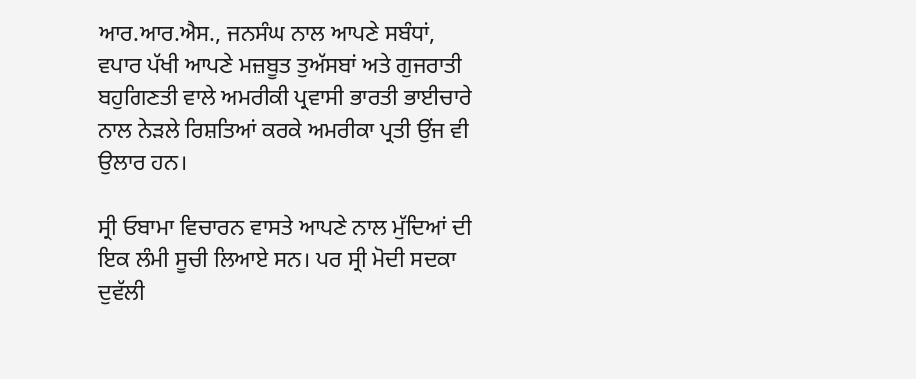ਆਰ.ਆਰ.ਐਸ., ਜਨਸੰਘ ਨਾਲ ਆਪਣੇ ਸਬੰਧਾਂ, ਵਪਾਰ ਪੱਖੀ ਆਪਣੇ ਮਜ਼ਬੂਤ ਤੁਅੱਸਬਾਂ ਅਤੇ ਗੁਜਰਾਤੀ ਬਹੁਗਿਣਤੀ ਵਾਲੇ ਅਮਰੀਕੀ ਪ੍ਰਵਾਸੀ ਭਾਰਤੀ ਭਾਈਚਾਰੇ ਨਾਲ ਨੇੜਲੇ ਰਿਸ਼ਤਿਆਂ ਕਰਕੇ ਅਮਰੀਕਾ ਪ੍ਰਤੀ ਉਂਜ ਵੀ ਉਲਾਰ ਹਨ।

ਸ੍ਰੀ ਓਬਾਮਾ ਵਿਚਾਰਨ ਵਾਸਤੇ ਆਪਣੇ ਨਾਲ ਮੁੱਦਿਆਂ ਦੀ ਇਕ ਲੰਮੀ ਸੂਚੀ ਲਿਆਏ ਸਨ। ਪਰ ਸ੍ਰੀ ਮੋਦੀ ਸਦਕਾ ਦੁਵੱਲੀ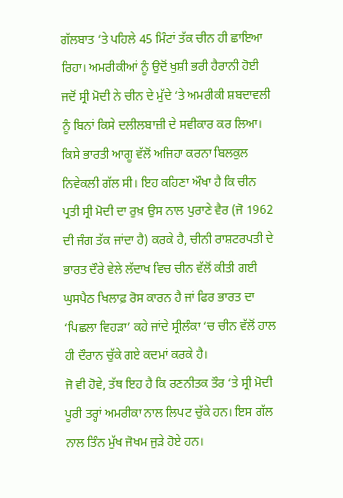ਗੱਲਬਾਤ ‘ਤੇ ਪਹਿਲੇ 45 ਮਿੰਟਾਂ ਤੱਕ ਚੀਨ ਹੀ ਛਾਇਆ ਰਿਹਾ। ਅਮਰੀਕੀਆਂ ਨੂੰ ਉਦੋਂ ਖੁਸ਼ੀ ਭਰੀ ਹੈਰਾਨੀ ਹੋਈ ਜਦੋਂ ਸ੍ਰੀ ਮੋਦੀ ਨੇ ਚੀਨ ਦੇ ਮੁੱਦੇ ‘ਤੇ ਅਮਰੀਕੀ ਸ਼ਬਦਾਵਲੀ ਨੂੰ ਬਿਨਾਂ ਕਿਸੇ ਦਲੀਲਬਾਜ਼ੀ ਦੇ ਸਵੀਕਾਰ ਕਰ ਲਿਆ। ਕਿਸੇ ਭਾਰਤੀ ਆਗੂ ਵੱਲੋਂ ਅਜਿਹਾ ਕਰਨਾ ਬਿਲਕੁਲ ਨਿਵੇਕਲੀ ਗੱਲ ਸੀ। ਇਹ ਕਹਿਣਾ ਔਖਾ ਹੈ ਕਿ ਚੀਨ ਪ੍ਰਤੀ ਸ੍ਰੀ ਮੋਦੀ ਦਾ ਰੁਖ਼ ਉਸ ਨਾਲ ਪੁਰਾਣੇ ਵੈਰ (ਜੋ 1962 ਦੀ ਜੰਗ ਤੱਕ ਜਾਂਦਾ ਹੈ) ਕਰਕੇ ਹੈ, ਚੀਨੀ ਰਾਸ਼ਟਰਪਤੀ ਦੇ ਭਾਰਤ ਦੌਰੇ ਵੇਲੇ ਲੱਦਾਖ ਵਿਚ ਚੀਨ ਵੱਲੋਂ ਕੀਤੀ ਗਈ ਘੁਸਪੈਠ ਖਿਲਾਫ਼ ਰੋਸ ਕਾਰਨ ਹੈ ਜਾਂ ਫਿਰ ਭਾਰਤ ਦਾ ‘ਪਿਛਲਾ ਵਿਹੜਾ’ ਕਹੇ ਜਾਂਦੇ ਸ੍ਰੀਲੰਕਾ ‘ਚ ਚੀਨ ਵੱਲੋਂ ਹਾਲ ਹੀ ਦੌਰਾਨ ਚੁੱਕੇ ਗਏ ਕਦਮਾਂ ਕਰਕੇ ਹੈ।
ਜੋ ਵੀ ਹੋਵੇ, ਤੱਥ ਇਹ ਹੈ ਕਿ ਰਣਨੀਤਕ ਤੌਰ ‘ਤੇ ਸ੍ਰੀ ਮੋਦੀ ਪੂਰੀ ਤਰ੍ਹਾਂ ਅਮਰੀਕਾ ਨਾਲ ਲਿਪਟ ਚੁੱਕੇ ਹਨ। ਇਸ ਗੱਲ ਨਾਲ ਤਿੰਨ ਮੁੱਖ ਜੋਖਮ ਜੁੜੇ ਹੋਏ ਹਨ।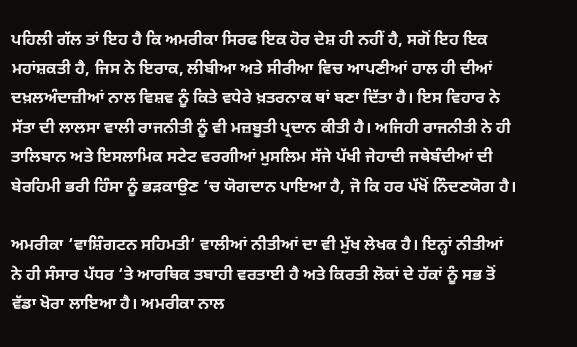ਪਹਿਲੀ ਗੱਲ ਤਾਂ ਇਹ ਹੈ ਕਿ ਅਮਰੀਕਾ ਸਿਰਫ ਇਕ ਹੋਰ ਦੇਸ਼ ਹੀ ਨਹੀਂ ਹੈ, ਸਗੋਂ ਇਹ ਇਕ ਮਹਾਂਸ਼ਕਤੀ ਹੈ, ਜਿਸ ਨੇ ਇਰਾਕ, ਲੀਬੀਆ ਅਤੇ ਸੀਰੀਆ ਵਿਚ ਆਪਣੀਆਂ ਹਾਲ ਹੀ ਦੀਆਂ ਦਖ਼ਲਅੰਦਾਜ਼ੀਆਂ ਨਾਲ ਵਿਸ਼ਵ ਨੂੰ ਕਿਤੇ ਵਧੇਰੇ ਖ਼ਤਰਨਾਕ ਥਾਂ ਬਣਾ ਦਿੱਤਾ ਹੈ। ਇਸ ਵਿਹਾਰ ਨੇ ਸੱਤਾ ਦੀ ਲਾਲਸਾ ਵਾਲੀ ਰਾਜਨੀਤੀ ਨੂੰ ਵੀ ਮਜ਼ਬੂਤੀ ਪ੍ਰਦਾਨ ਕੀਤੀ ਹੈ। ਅਜਿਹੀ ਰਾਜਨੀਤੀ ਨੇ ਹੀ ਤਾਲਿਬਾਨ ਅਤੇ ਇਸਲਾਮਿਕ ਸਟੇਟ ਵਰਗੀਆਂ ਮੁਸਲਿਮ ਸੱਜੇ ਪੱਖੀ ਜੇਹਾਦੀ ਜਥੇਬੰਦੀਆਂ ਦੀ ਬੇਰਹਿਮੀ ਭਰੀ ਹਿੰਸਾ ਨੂੰ ਭੜਕਾਉਣ ‘ਚ ਯੋਗਦਾਨ ਪਾਇਆ ਹੈ, ਜੋ ਕਿ ਹਰ ਪੱਖੋਂ ਨਿੰਦਣਯੋਗ ਹੈ।

ਅਮਰੀਕਾ ‘ਵਾਸ਼ਿੰਗਟਨ ਸਹਿਮਤੀ’ ਵਾਲੀਆਂ ਨੀਤੀਆਂ ਦਾ ਵੀ ਮੁੱਖ ਲੇਖਕ ਹੈ। ਇਨ੍ਹਾਂ ਨੀਤੀਆਂ ਨੇ ਹੀ ਸੰਸਾਰ ਪੱਧਰ ‘ਤੇ ਆਰਥਿਕ ਤਬਾਹੀ ਵਰਤਾਈ ਹੈ ਅਤੇ ਕਿਰਤੀ ਲੋਕਾਂ ਦੇ ਹੱਕਾਂ ਨੂੰ ਸਭ ਤੋਂ ਵੱਡਾ ਖੋਰਾ ਲਾਇਆ ਹੈ। ਅਮਰੀਕਾ ਨਾਲ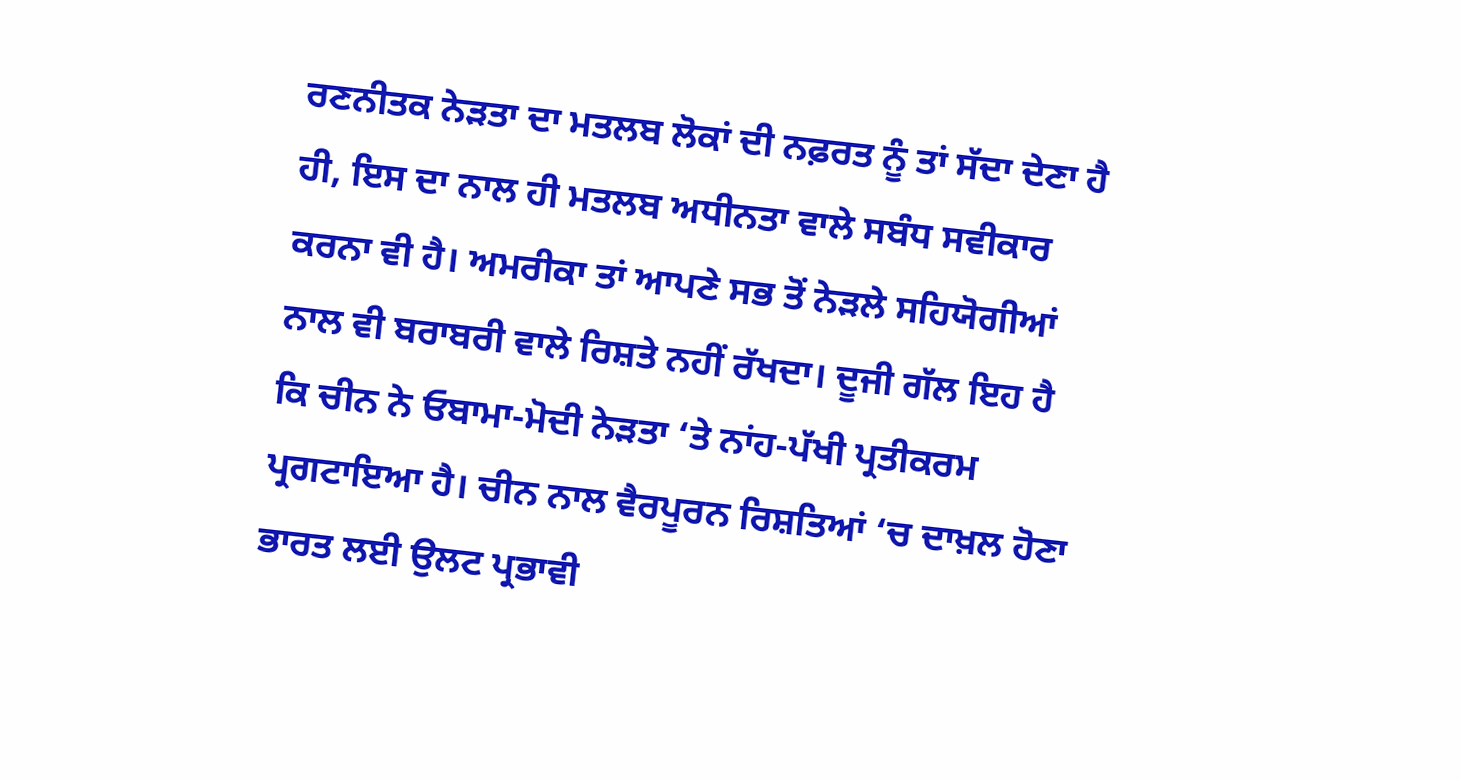ਰਣਨੀਤਕ ਨੇੜਤਾ ਦਾ ਮਤਲਬ ਲੋਕਾਂ ਦੀ ਨਫ਼ਰਤ ਨੂੰ ਤਾਂ ਸੱਦਾ ਦੇਣਾ ਹੈ ਹੀ, ਇਸ ਦਾ ਨਾਲ ਹੀ ਮਤਲਬ ਅਧੀਨਤਾ ਵਾਲੇ ਸਬੰਧ ਸਵੀਕਾਰ ਕਰਨਾ ਵੀ ਹੈ। ਅਮਰੀਕਾ ਤਾਂ ਆਪਣੇ ਸਭ ਤੋਂ ਨੇੜਲੇ ਸਹਿਯੋਗੀਆਂ ਨਾਲ ਵੀ ਬਰਾਬਰੀ ਵਾਲੇ ਰਿਸ਼ਤੇ ਨਹੀਂ ਰੱਖਦਾ। ਦੂਜੀ ਗੱਲ ਇਹ ਹੈ ਕਿ ਚੀਨ ਨੇ ਓਬਾਮਾ-ਮੋਦੀ ਨੇੜਤਾ ‘ਤੇ ਨਾਂਹ-ਪੱਖੀ ਪ੍ਰਤੀਕਰਮ ਪ੍ਰਗਟਾਇਆ ਹੈ। ਚੀਨ ਨਾਲ ਵੈਰਪੂਰਨ ਰਿਸ਼ਤਿਆਂ ‘ਚ ਦਾਖ਼ਲ ਹੋਣਾ ਭਾਰਤ ਲਈ ਉਲਟ ਪ੍ਰਭਾਵੀ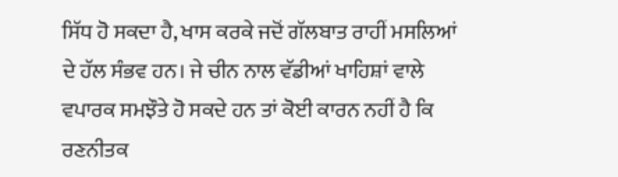ਸਿੱਧ ਹੋ ਸਕਦਾ ਹੈ, ਖਾਸ ਕਰਕੇ ਜਦੋਂ ਗੱਲਬਾਤ ਰਾਹੀਂ ਮਸਲਿਆਂ ਦੇ ਹੱਲ ਸੰਭਵ ਹਨ। ਜੇ ਚੀਨ ਨਾਲ ਵੱਡੀਆਂ ਖਾਹਿਸ਼ਾਂ ਵਾਲੇ ਵਪਾਰਕ ਸਮਝੌਤੇ ਹੋ ਸਕਦੇ ਹਨ ਤਾਂ ਕੋਈ ਕਾਰਨ ਨਹੀਂ ਹੈ ਕਿ ਰਣਨੀਤਕ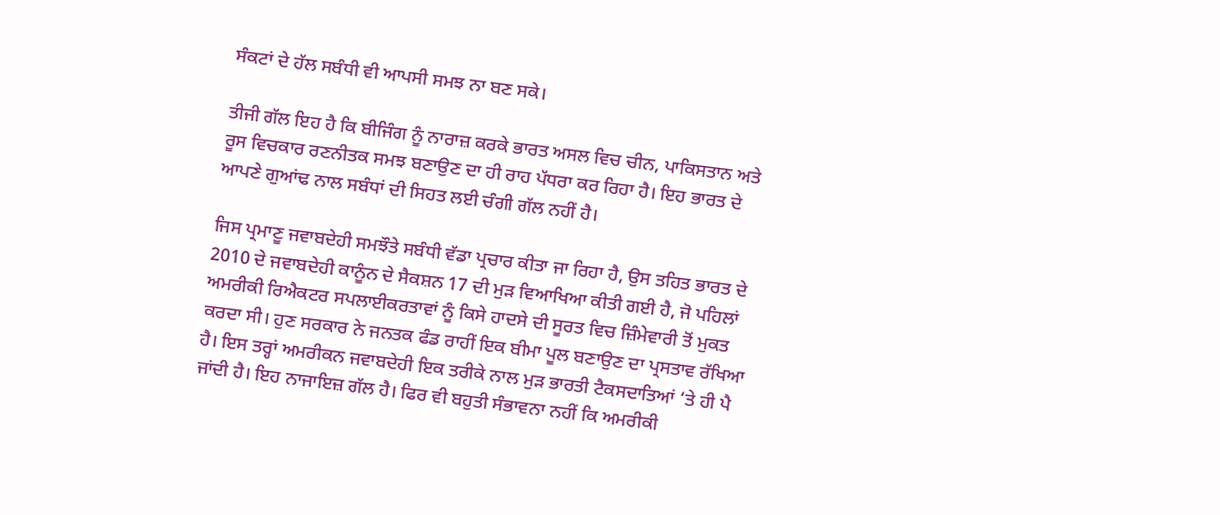ਸੰਕਟਾਂ ਦੇ ਹੱਲ ਸਬੰਧੀ ਵੀ ਆਪਸੀ ਸਮਝ ਨਾ ਬਣ ਸਕੇ।

ਤੀਜੀ ਗੱਲ ਇਹ ਹੈ ਕਿ ਬੀਜਿੰਗ ਨੂੰ ਨਾਰਾਜ਼ ਕਰਕੇ ਭਾਰਤ ਅਸਲ ਵਿਚ ਚੀਨ, ਪਾਕਿਸਤਾਨ ਅਤੇ ਰੂਸ ਵਿਚਕਾਰ ਰਣਨੀਤਕ ਸਮਝ ਬਣਾਉਣ ਦਾ ਹੀ ਰਾਹ ਪੱਧਰਾ ਕਰ ਰਿਹਾ ਹੈ। ਇਹ ਭਾਰਤ ਦੇ ਆਪਣੇ ਗੁਆਂਢ ਨਾਲ ਸਬੰਧਾਂ ਦੀ ਸਿਹਤ ਲਈ ਚੰਗੀ ਗੱਲ ਨਹੀਂ ਹੈ।

ਜਿਸ ਪ੍ਰਮਾਣੂ ਜਵਾਬਦੇਹੀ ਸਮਝੌਤੇ ਸਬੰਧੀ ਵੱਡਾ ਪ੍ਰਚਾਰ ਕੀਤਾ ਜਾ ਰਿਹਾ ਹੈ, ਉਸ ਤਹਿਤ ਭਾਰਤ ਦੇ 2010 ਦੇ ਜਵਾਬਦੇਹੀ ਕਾਨੂੰਨ ਦੇ ਸੈਕਸ਼ਨ 17 ਦੀ ਮੁੜ ਵਿਆਖਿਆ ਕੀਤੀ ਗਈ ਹੈ, ਜੋ ਪਹਿਲਾਂ ਅਮਰੀਕੀ ਰਿਐਕਟਰ ਸਪਲਾਈਕਰਤਾਵਾਂ ਨੂੰ ਕਿਸੇ ਹਾਦਸੇ ਦੀ ਸੂਰਤ ਵਿਚ ਜ਼ਿੰਮੇਵਾਰੀ ਤੋਂ ਮੁਕਤ ਕਰਦਾ ਸੀ। ਹੁਣ ਸਰਕਾਰ ਨੇ ਜਨਤਕ ਫੰਡ ਰਾਹੀਂ ਇਕ ਬੀਮਾ ਪੂਲ ਬਣਾਉਣ ਦਾ ਪ੍ਰਸਤਾਵ ਰੱਖਿਆ ਹੈ। ਇਸ ਤਰ੍ਹਾਂ ਅਮਰੀਕਨ ਜਵਾਬਦੇਹੀ ਇਕ ਤਰੀਕੇ ਨਾਲ ਮੁੜ ਭਾਰਤੀ ਟੈਕਸਦਾਤਿਆਂ ‘ਤੇ ਹੀ ਪੈ ਜਾਂਦੀ ਹੈ। ਇਹ ਨਾਜਾਇਜ਼ ਗੱਲ ਹੈ। ਫਿਰ ਵੀ ਬਹੁਤੀ ਸੰਭਾਵਨਾ ਨਹੀਂ ਕਿ ਅਮਰੀਕੀ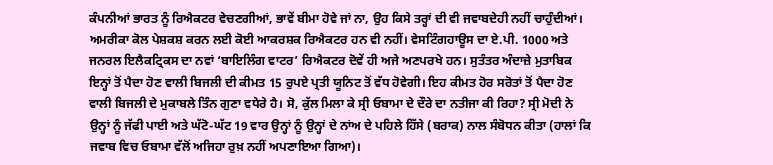ਕੰਪਨੀਆਂ ਭਾਰਤ ਨੂੰ ਰਿਐਕਟਰ ਵੇਚਣਗੀਆਂ, ਭਾਵੇਂ ਬੀਮਾ ਹੋਵੇ ਜਾਂ ਨਾ, ਉਹ ਕਿਸੇ ਤਰ੍ਹਾਂ ਦੀ ਵੀ ਜਵਾਬਦੇਹੀ ਨਹੀਂ ਚਾਹੁੰਦੀਆਂ। ਅਮਰੀਕਾ ਕੋਲ ਪੇਸ਼ਕਸ਼ ਕਰਨ ਲਈ ਕੋਈ ਆਕਰਸ਼ਕ ਰਿਐਕਟਰ ਹਨ ਵੀ ਨਹੀਂ। ਵੇਸਟਿੰਗਹਾਊਸ ਦਾ ਏ.ਪੀ. 1000 ਅਤੇ ਜਨਰਲ ਇਲੈਕਟ੍ਰਿਕਸ ਦਾ ਨਵਾਂ ‘ਬਾਇਲਿੰਗ ਵਾਟਰ’ ਰਿਐਕਟਰ ਦੋਵੇਂ ਹੀ ਅਜੇ ਅਣਪਰਖੇ ਹਨ। ਸੁਤੰਤਰ ਅੰਦਾਜ਼ੇ ਮੁਤਾਬਿਕ ਇਨ੍ਹਾਂ ਤੋਂ ਪੈਦਾ ਹੋਣ ਵਾਲੀ ਬਿਜਲੀ ਦੀ ਕੀਮਤ 15 ਰੁਪਏ ਪ੍ਰਤੀ ਯੂਨਿਟ ਤੋਂ ਵੱਧ ਹੋਵੇਗੀ। ਇਹ ਕੀਮਤ ਹੋਰ ਸਰੋਤਾਂ ਤੋਂ ਪੈਦਾ ਹੋਣ ਵਾਲੀ ਬਿਜਲੀ ਦੇ ਮੁਕਾਬਲੇ ਤਿੰਨ ਗੁਣਾ ਵਧੇਰੇ ਹੈ। ਸੋ, ਕੁੱਲ ਮਿਲਾ ਕੇ ਸ੍ਰੀ ਓਬਾਮਾ ਦੇ ਦੌਰੇ ਦਾ ਨਤੀਜਾ ਕੀ ਰਿਹਾ? ਸ੍ਰੀ ਮੋਦੀ ਨੇ ਉਨ੍ਹਾਂ ਨੂੰ ਜੱਫੀ ਪਾਈ ਅਤੇ ਘੱਟੋ-ਘੱਟ 19 ਵਾਰ ਉਨ੍ਹਾਂ ਨੂੰ ਉਨ੍ਹਾਂ ਦੇ ਨਾਂਅ ਦੇ ਪਹਿਲੇ ਹਿੱਸੇ (ਬਰਾਕ) ਨਾਲ ਸੰਬੋਧਨ ਕੀਤਾ (ਹਾਲਾਂ ਕਿ ਜਵਾਬ ਵਿਚ ਓਬਾਮਾ ਵੱਲੋਂ ਅਜਿਹਾ ਰੁਖ਼ ਨਹੀਂ ਅਪਣਾਇਆ ਗਿਆ)।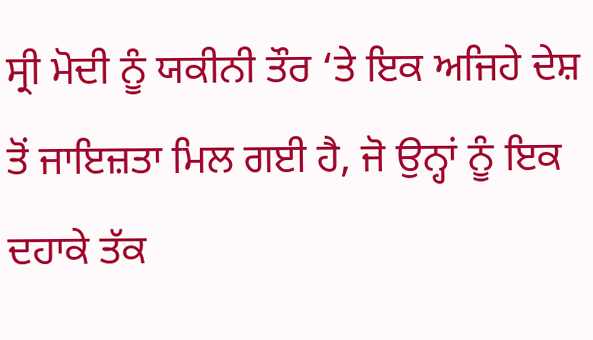ਸ੍ਰੀ ਮੋਦੀ ਨੂੰ ਯਕੀਨੀ ਤੌਰ ‘ਤੇ ਇਕ ਅਜਿਹੇ ਦੇਸ਼ ਤੋਂ ਜਾਇਜ਼ਤਾ ਮਿਲ ਗਈ ਹੈ, ਜੋ ਉਨ੍ਹਾਂ ਨੂੰ ਇਕ ਦਹਾਕੇ ਤੱਕ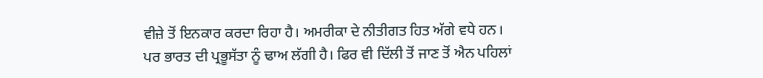ਵੀਜ਼ੇ ਤੋਂ ਇਨਕਾਰ ਕਰਦਾ ਰਿਹਾ ਹੈ। ਅਮਰੀਕਾ ਦੇ ਨੀਤੀਗਤ ਹਿਤ ਅੱਗੇ ਵਧੇ ਹਨ। ਪਰ ਭਾਰਤ ਦੀ ਪ੍ਰਭੂਸੱਤਾ ਨੂੰ ਢਾਅ ਲੱਗੀ ਹੈ। ਫਿਰ ਵੀ ਦਿੱਲੀ ਤੋਂ ਜਾਣ ਤੋਂ ਐਨ ਪਹਿਲਾਂ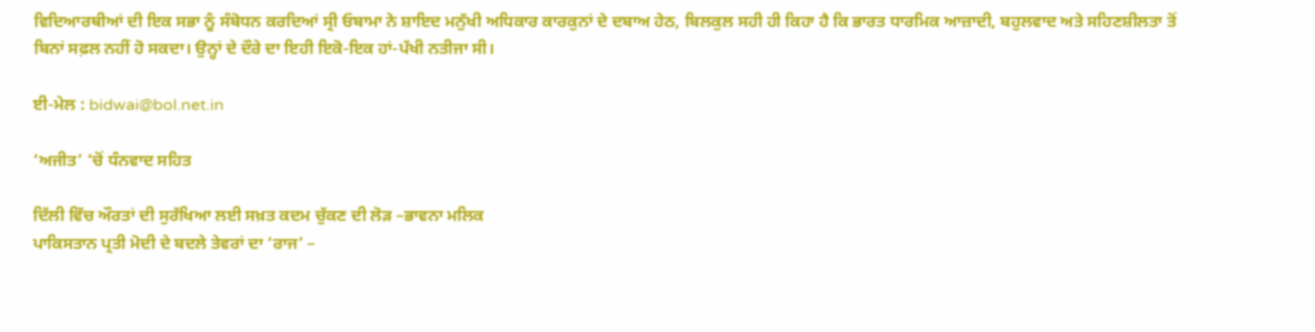ਵਿਦਿਆਰਥੀਆਂ ਦੀ ਇਕ ਸਭਾ ਨੂੰ ਸੰਬੋਧਨ ਕਰਦਿਆਂ ਸ੍ਰੀ ਓਬਾਮਾ ਨੇ ਸ਼ਾਇਦ ਮਨੁੱਖੀ ਅਧਿਕਾਰ ਕਾਰਕੁਨਾਂ ਦੇ ਦਬਾਅ ਹੇਠ, ਬਿਲਕੁਲ ਸਹੀ ਹੀ ਕਿਹਾ ਹੈ ਕਿ ਭਾਰਤ ਧਾਰਮਿਕ ਆਜ਼ਾਦੀ, ਬਹੁਲਵਾਦ ਅਤੇ ਸਹਿਣਸ਼ੀਲਤਾ ਤੋਂ ਬਿਨਾਂ ਸਫ਼ਲ ਨਹੀਂ ਹੋ ਸਕਦਾ। ਉਨ੍ਹਾਂ ਦੇ ਦੌਰੇ ਦਾ ਇਹੀ ਇਕੋ-ਇਕ ਹਾਂ-ਪੱਖੀ ਨਤੀਜਾ ਸੀ।

ਈ-ਮੇਲ : bidwai@bol.net.in

‘ਅਜੀਤ’ ‘ਚੋਂ ਧੰਨਵਾਦ ਸਹਿਤ

ਦਿੱਲੀ ਵਿੱਚ ਔਰਤਾਂ ਦੀ ਸੁਰੱਖਿਆ ਲਈ ਸਖ਼ਤ ਕਦਮ ਚੁੱਕਣ ਦੀ ਲੋੜ –ਭਾਵਨਾ ਮਲਿਕ
ਪਾਕਿਸਤਾਨ ਪ੍ਰਤੀ ਮੋਦੀ ਦੇ ਬਦਲੇ ਤੇਵਰਾਂ ਦਾ ‘ਰਾਜ’ –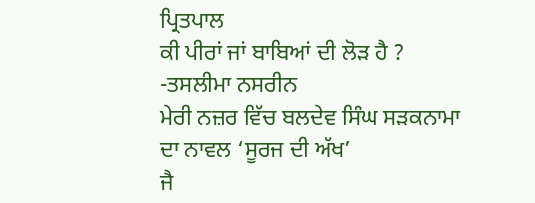ਪ੍ਰਿਤਪਾਲ
ਕੀ ਪੀਰਾਂ ਜਾਂ ਬਾਬਿਆਂ ਦੀ ਲੋੜ ਹੈ ? -ਤਸਲੀਮਾ ਨਸਰੀਨ
ਮੇਰੀ ਨਜ਼ਰ ਵਿੱਚ ਬਲਦੇਵ ਸਿੰਘ ਸੜਕਨਾਮਾ ਦਾ ਨਾਵਲ ‘ਸੂਰਜ ਦੀ ਅੱਖ’
ਜੈ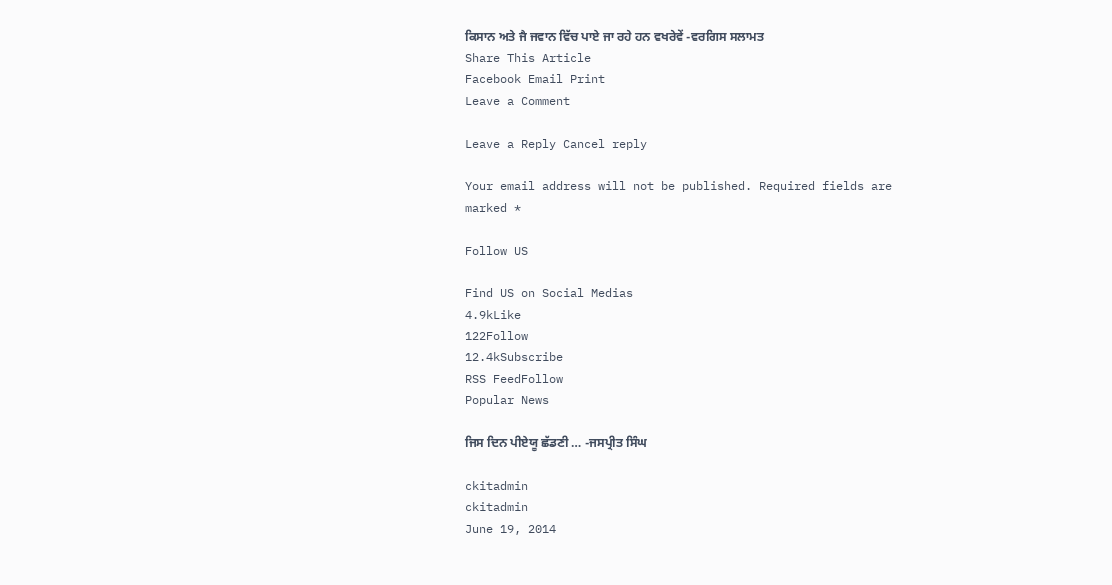ਕਿਸਾਨ ਅਤੇ ਜੈ ਜਵਾਨ ਵਿੱਚ ਪਾਏ ਜਾ ਰਹੇ ਹਨ ਵਖਰੇਵੇਂ -ਵਰਗਿਸ ਸਲਾਮਤ
Share This Article
Facebook Email Print
Leave a Comment

Leave a Reply Cancel reply

Your email address will not be published. Required fields are marked *

Follow US

Find US on Social Medias
4.9kLike
122Follow
12.4kSubscribe
RSS FeedFollow
Popular News

ਜਿਸ ਦਿਨ ਪੀਏਯੂ ਛੱਡਣੀ … -ਜਸਪ੍ਰੀਤ ਸਿੰਘ

ckitadmin
ckitadmin
June 19, 2014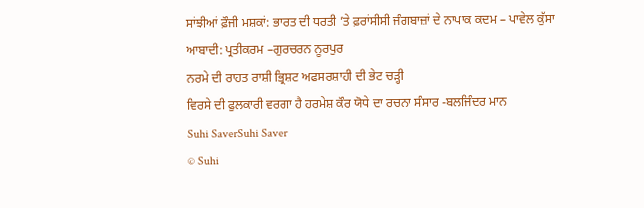ਸਾਂਝੀਆਂ ਫ਼ੌਜੀ ਮਸ਼ਕਾਂ: ਭਾਰਤ ਦੀ ਧਰਤੀ ’ਤੇ ਫ਼ਰਾਂਸੀਸੀ ਜੰਗਬਾਜ਼ਾਂ ਦੇ ਨਾਪਾਕ ਕਦਮ – ਪਾਵੇਲ ਕੁੱਸਾ
ਆਬਾਦੀ: ਪ੍ਰਤੀਕਰਮ –ਗੁਰਚਰਨ ਨੂਰਪੁਰ
ਨਰਮੇ ਦੀ ਰਾਹਤ ਰਾਸ਼ੀ ਭ੍ਰਿਸ਼ਟ ਅਫਸਰਸ਼ਾਹੀ ਦੀ ਭੇਟ ਚੜ੍ਹੀ
ਵਿਰਸੇ ਦੀ ਫੁਲਕਾਰੀ ਵਰਗਾ ਹੈ ਹਰਮੇਸ਼ ਕੌਰ ਯੋਧੇ ਦਾ ਰਚਨਾ ਸੰਸਾਰ -ਬਲਜਿੰਦਰ ਮਾਨ
Suhi SaverSuhi Saver
© Suhi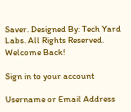Saver. Designed By: Tech Yard Labs. All Rights Reserved.
Welcome Back!

Sign in to your account

Username or Email Address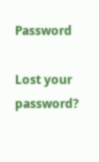Password

Lost your password?